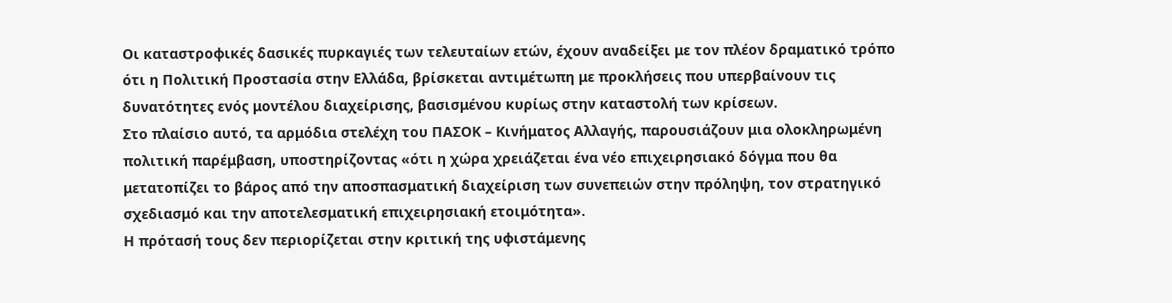Οι καταστροφικές δασικές πυρκαγιές των τελευταίων ετών, έχουν αναδείξει με τον πλέον δραματικό τρόπο ότι η Πολιτική Προστασία στην Ελλάδα, βρίσκεται αντιμέτωπη με προκλήσεις που υπερβαίνουν τις δυνατότητες ενός μοντέλου διαχείρισης, βασισμένου κυρίως στην καταστολή των κρίσεων.
Στο πλαίσιο αυτό, τα αρμόδια στελέχη του ΠΑΣΟΚ – Κινήματος Αλλαγής, παρουσιάζουν μια ολοκληρωμένη πολιτική παρέμβαση, υποστηρίζοντας «ότι η χώρα χρειάζεται ένα νέο επιχειρησιακό δόγμα που θα μετατοπίζει το βάρος από την αποσπασματική διαχείριση των συνεπειών στην πρόληψη, τον στρατηγικό σχεδιασμό και την αποτελεσματική επιχειρησιακή ετοιμότητα».
Η πρότασή τους δεν περιορίζεται στην κριτική της υφιστάμενης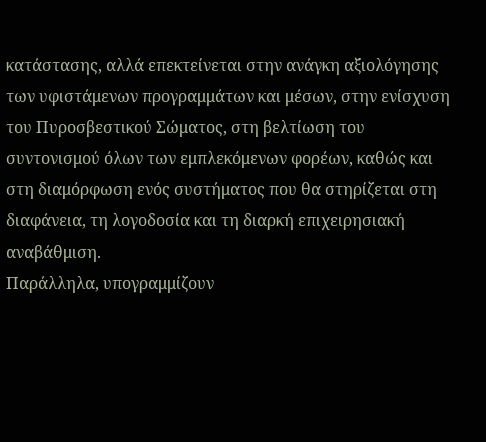κατάστασης, αλλά επεκτείνεται στην ανάγκη αξιολόγησης των υφιστάμενων προγραμμάτων και μέσων, στην ενίσχυση του Πυροσβεστικού Σώματος, στη βελτίωση του συντονισμού όλων των εμπλεκόμενων φορέων, καθώς και στη διαμόρφωση ενός συστήματος που θα στηρίζεται στη διαφάνεια, τη λογοδοσία και τη διαρκή επιχειρησιακή αναβάθμιση.
Παράλληλα, υπογραμμίζουν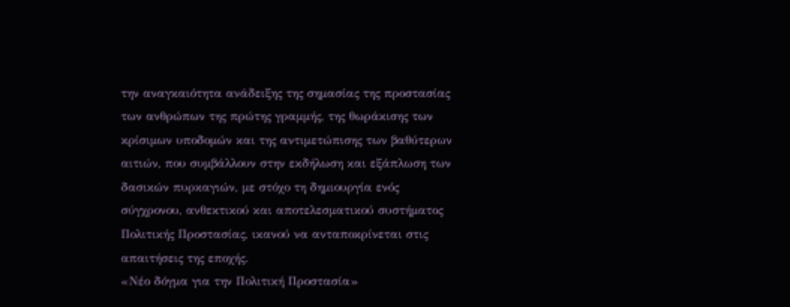την αναγκαιότητα ανάδειξης της σημασίας της προστασίας των ανθρώπων της πρώτης γραμμής, της θωράκισης των κρίσιμων υποδομών και της αντιμετώπισης των βαθύτερων αιτιών, που συμβάλλουν στην εκδήλωση και εξάπλωση των δασικών πυρκαγιών, με στόχο τη δημιουργία ενός σύγχρονου, ανθεκτικού και αποτελεσματικού συστήματος Πολιτικής Προστασίας, ικανού να ανταποκρίνεται στις απαιτήσεις της εποχής.
«Νέο δόγμα για την Πολιτική Προστασία»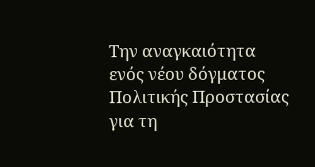Την αναγκαιότητα ενός νέου δόγματος Πολιτικής Προστασίας για τη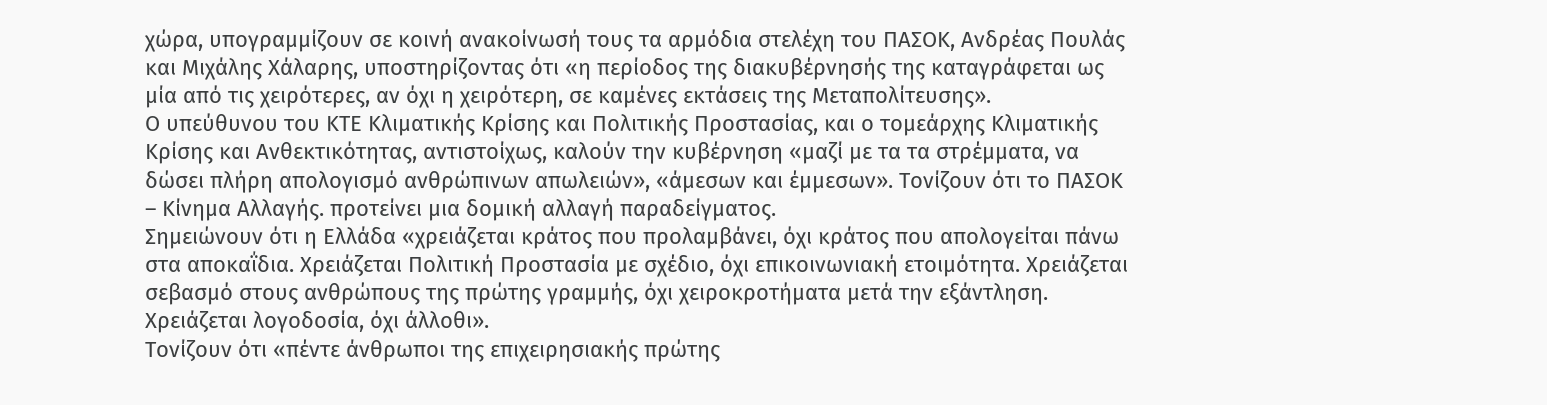χώρα, υπογραμμίζουν σε κοινή ανακοίνωσή τους τα αρμόδια στελέχη του ΠΑΣΟΚ, Ανδρέας Πουλάς και Μιχάλης Χάλαρης, υποστηρίζοντας ότι «η περίοδος της διακυβέρνησής της καταγράφεται ως μία από τις χειρότερες, αν όχι η χειρότερη, σε καμένες εκτάσεις της Μεταπολίτευσης».
Ο υπεύθυνου του ΚΤΕ Κλιματικής Κρίσης και Πολιτικής Προστασίας, και ο τομεάρχης Κλιματικής Κρίσης και Ανθεκτικότητας, αντιστοίχως, καλούν την κυβέρνηση «μαζί με τα τα στρέμματα, να δώσει πλήρη απολογισμό ανθρώπινων απωλειών», «άμεσων και έμμεσων». Τονίζουν ότι το ΠΑΣΟΚ – Κίνημα Αλλαγής. προτείνει μια δομική αλλαγή παραδείγματος.
Σημειώνουν ότι η Ελλάδα «χρειάζεται κράτος που προλαμβάνει, όχι κράτος που απολογείται πάνω στα αποκαΐδια. Χρειάζεται Πολιτική Προστασία με σχέδιο, όχι επικοινωνιακή ετοιμότητα. Χρειάζεται σεβασμό στους ανθρώπους της πρώτης γραμμής, όχι χειροκροτήματα μετά την εξάντληση. Χρειάζεται λογοδοσία, όχι άλλοθι».
Τονίζουν ότι «πέντε άνθρωποι της επιχειρησιακής πρώτης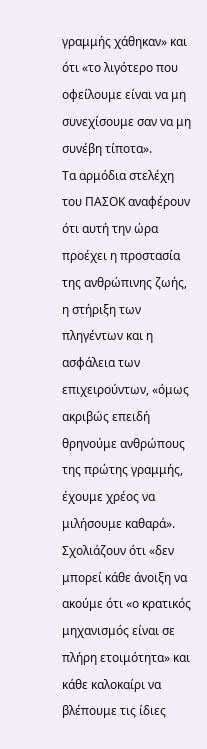γραμμής χάθηκαν» και ότι «το λιγότερο που οφείλουμε είναι να μη συνεχίσουμε σαν να μη συνέβη τίποτα».
Τα αρμόδια στελέχη του ΠΑΣΟΚ αναφέρουν ότι αυτή την ώρα προέχει η προστασία της ανθρώπινης ζωής, η στήριξη των πληγέντων και η ασφάλεια των επιχειρούντων, «όμως ακριβώς επειδή θρηνούμε ανθρώπους της πρώτης γραμμής, έχουμε χρέος να μιλήσουμε καθαρά».
Σχολιάζουν ότι «δεν μπορεί κάθε άνοιξη να ακούμε ότι «ο κρατικός μηχανισμός είναι σε πλήρη ετοιμότητα» και κάθε καλοκαίρι να βλέπουμε τις ίδιες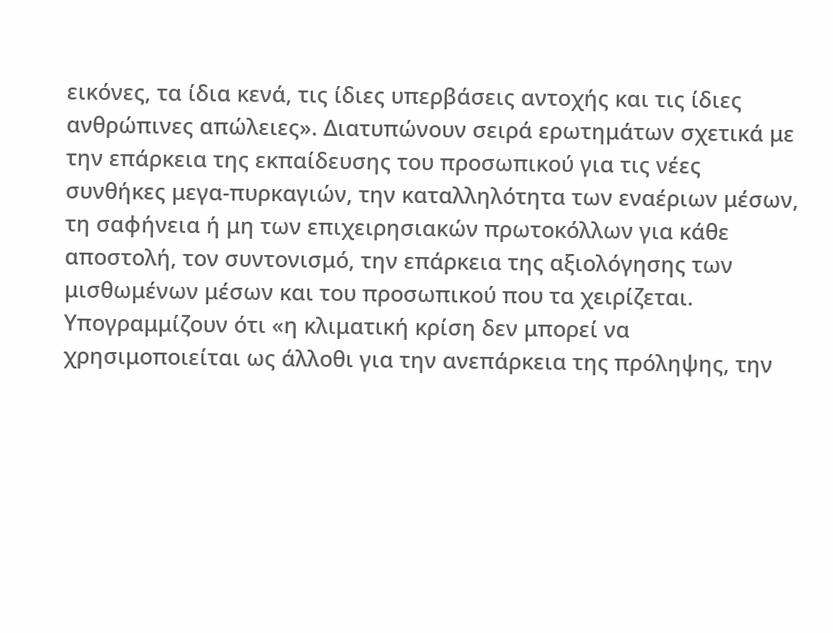εικόνες, τα ίδια κενά, τις ίδιες υπερβάσεις αντοχής και τις ίδιες ανθρώπινες απώλειες». Διατυπώνουν σειρά ερωτημάτων σχετικά με την επάρκεια της εκπαίδευσης του προσωπικού για τις νέες συνθήκες μεγα-πυρκαγιών, την καταλληλότητα των εναέριων μέσων, τη σαφήνεια ή μη των επιχειρησιακών πρωτοκόλλων για κάθε αποστολή, τον συντονισμό, την επάρκεια της αξιολόγησης των μισθωμένων μέσων και του προσωπικού που τα χειρίζεται.
Υπογραμμίζουν ότι «η κλιματική κρίση δεν μπορεί να χρησιμοποιείται ως άλλοθι για την ανεπάρκεια της πρόληψης, την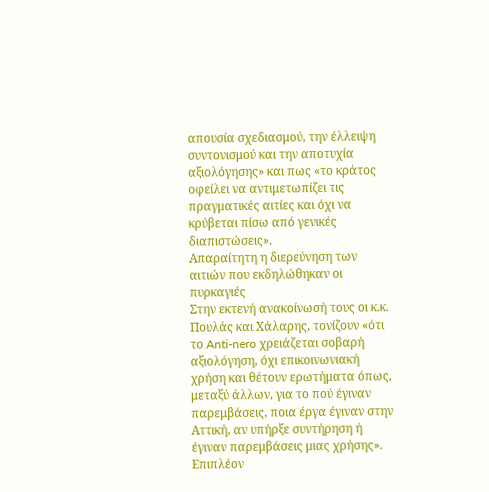απουσία σχεδιασμού, την έλλειψη συντονισμού και την αποτυχία αξιολόγησης» και πως «το κράτος οφείλει να αντιμετωπίζει τις πραγματικές αιτίες και όχι να κρύβεται πίσω από γενικές διαπιστώσεις».
Απαραίτητη η διερεύνηση των αιτιών που εκδηλώθηκαν οι πυρκαγιές
Στην εκτενή ανακοίνωσή τους οι κ.κ. Πουλάς και Χάλαρης, τονίζουν «ότι το Anti-nero χρειάζεται σοβαρή αξιολόγηση, όχι επικοινωνιακή χρήση και θέτουν ερωτήματα όπως, μεταξύ άλλων, για το πού έγιναν παρεμβάσεις, ποια έργα έγιναν στην Αττική, αν υπήρξε συντήρηση ή έγιναν παρεμβάσεις μιας χρήσης».
Επιπλέον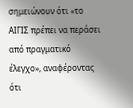σημειώνουν ότι «το ΑΙΓΙΣ πρέπει να περάσει από πραγματικό έλεγχο», αναφέροντας ότι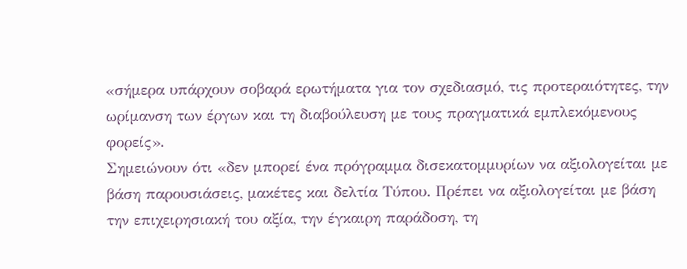«σήμερα υπάρχουν σοβαρά ερωτήματα για τον σχεδιασμό, τις προτεραιότητες, την ωρίμανση των έργων και τη διαβούλευση με τους πραγματικά εμπλεκόμενους φορείς».
Σημειώνουν ότι «δεν μπορεί ένα πρόγραμμα δισεκατομμυρίων να αξιολογείται με βάση παρουσιάσεις, μακέτες και δελτία Τύπου. Πρέπει να αξιολογείται με βάση την επιχειρησιακή του αξία, την έγκαιρη παράδοση, τη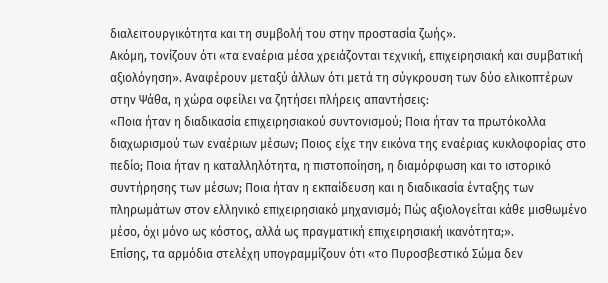διαλειτουργικότητα και τη συμβολή του στην προστασία ζωής».
Ακόμη, τονίζουν ότι «τα εναέρια μέσα χρειάζονται τεχνική, επιχειρησιακή και συμβατική αξιολόγηση». Αναφέρουν μεταξύ άλλων ότι μετά τη σύγκρουση των δύο ελικοπτέρων στην Ψάθα, η χώρα οφείλει να ζητήσει πλήρεις απαντήσεις:
«Ποια ήταν η διαδικασία επιχειρησιακού συντονισμού; Ποια ήταν τα πρωτόκολλα διαχωρισμού των εναέριων μέσων; Ποιος είχε την εικόνα της εναέριας κυκλοφορίας στο πεδίο; Ποια ήταν η καταλληλότητα, η πιστοποίηση, η διαμόρφωση και το ιστορικό συντήρησης των μέσων; Ποια ήταν η εκπαίδευση και η διαδικασία ένταξης των πληρωμάτων στον ελληνικό επιχειρησιακό μηχανισμό; Πώς αξιολογείται κάθε μισθωμένο μέσο, όχι μόνο ως κόστος, αλλά ως πραγματική επιχειρησιακή ικανότητα;».
Επίσης, τα αρμόδια στελέχη υπογραμμίζουν ότι «το Πυροσβεστικό Σώμα δεν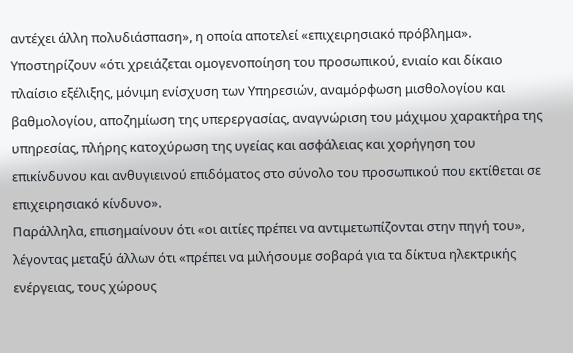αντέχει άλλη πολυδιάσπαση», η οποία αποτελεί «επιχειρησιακό πρόβλημα».
Υποστηρίζουν «ότι χρειάζεται ομογενοποίηση του προσωπικού, ενιαίο και δίκαιο πλαίσιο εξέλιξης, μόνιμη ενίσχυση των Υπηρεσιών, αναμόρφωση μισθολογίου και βαθμολογίου, αποζημίωση της υπερεργασίας, αναγνώριση του μάχιμου χαρακτήρα της υπηρεσίας, πλήρης κατοχύρωση της υγείας και ασφάλειας και χορήγηση του επικίνδυνου και ανθυγιεινού επιδόματος στο σύνολο του προσωπικού που εκτίθεται σε επιχειρησιακό κίνδυνο».
Παράλληλα, επισημαίνουν ότι «οι αιτίες πρέπει να αντιμετωπίζονται στην πηγή του», λέγοντας μεταξύ άλλων ότι «πρέπει να μιλήσουμε σοβαρά για τα δίκτυα ηλεκτρικής ενέργειας, τους χώρους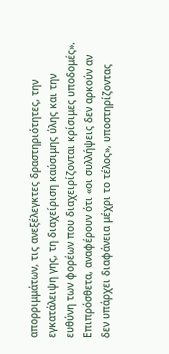απορριμμάτων, τις ανεξέλεγκτες δραστηριότητες, την εγκατάλειψη γης, τη διαχείριση καύσιμης ύλης και την ευθύνη των φορέων που διαχειρίζονται κρίσιμες υποδομές».
Επιπρόσθετα, αναφέρουν ότι «οι συλλήψεις δεν αρκούν αν δεν υπάρχει διαφάνεια μέχρι το τέλος», υποστηρίζοντας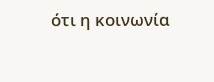ότι η κοινωνία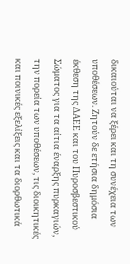δικαιούται να ξέρει και τη συνέχεια των υποθέσεων. Ζητούν δε ετήσια δημόσια έκθεση της ΔΑΕΕ και του Πυροσβεστικού Σώματος για τα αίτια έναρξης πυρκαγιών, την πορεία των υποθέσεων, τις διοικητικές και ποινικές εξελίξεις και τα διορθωτικά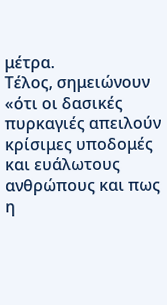μέτρα.
Τέλος, σημειώνουν «ότι οι δασικές πυρκαγιές απειλούν κρίσιμες υποδομές και ευάλωτους ανθρώπους και πως η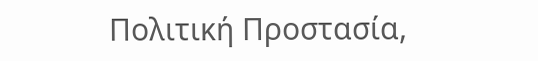Πολιτική Προστασία,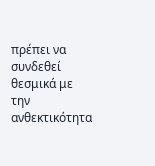πρέπει να συνδεθεί θεσμικά με την ανθεκτικότητα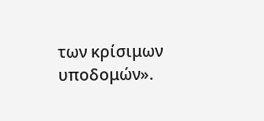των κρίσιμων υποδομών».